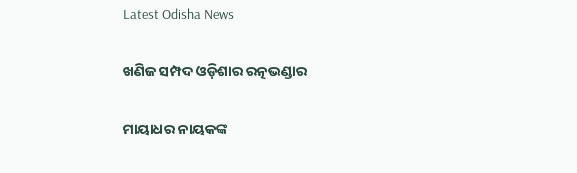Latest Odisha News

ଖଣିଜ ସମ୍ପଦ ଓଡ଼ିଶାର ରତ୍ନଭଣ୍ଡାର

ମାୟାଧର ନାୟକଙ୍କ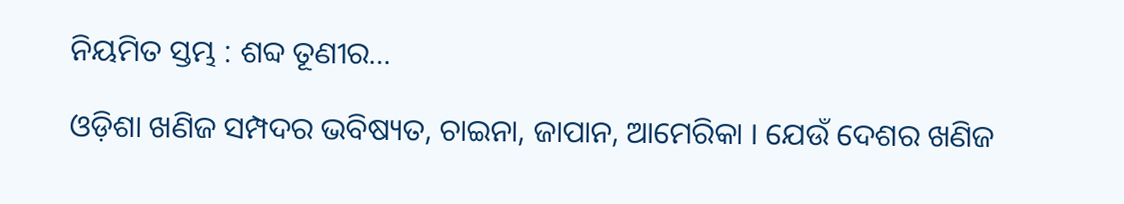ନିୟମିତ ସ୍ତମ୍ଭ : ଶବ୍ଦ ତୂଣୀର…

ଓଡ଼ିଶା ଖଣିଜ ସମ୍ପଦର ଭବିଷ୍ୟତ, ଚାଇନା, ଜାପାନ, ଆମେରିକା । ଯେଉଁ ଦେଶର ଖଣିଜ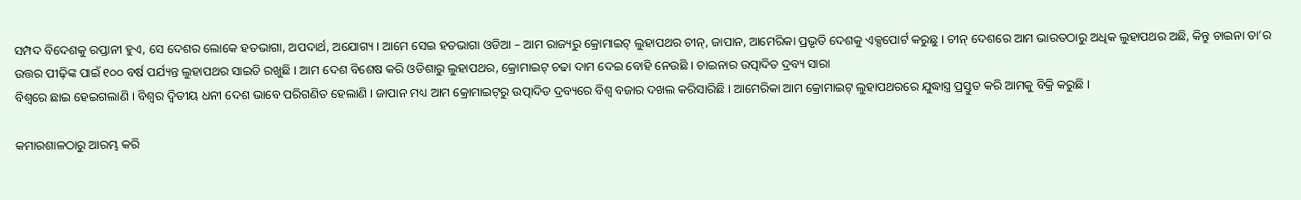ସମ୍ପଦ ବିଦେଶକୁ ରପ୍ତାନୀ ହୁଏ, ସେ ଦେଶର ଲୋକେ ହତଭାଗା, ଅପଦାର୍ଥ, ଅଯୋଗ୍ୟ । ଆମେ ସେଇ ହତଭାଗା ଓଡିଆ – ଆମ ରାଜ୍ୟରୁ କ୍ରୋମାଇଟ୍ ଲୁହାପଥର ଚୀନ୍‌, ଜାପାନ, ଆମେରିକା ପ୍ରଭୃତି ଦେଶକୁ ଏକ୍ସପୋର୍ଟ କରୁଛୁ । ଚୀନ୍ ଦେଶରେ ଆମ ଭାରତଠାରୁ ଅଧିକ ଲୁହାପଥର ଅଛି, କିନ୍ତୁ ଚାଇନା ତା’ର ଉତ୍ତର ପୀଢ଼ିଙ୍କ ପାଇଁ ୧୦୦ ବର୍ଷ ପର୍ଯ୍ୟନ୍ତ ଲୁହାପଥର ସାଇତି ରଖୁଛି । ଆମ ଦେଶ ବିଶେଷ କରି ଓଡିଶାରୁ ଲୁହାପଥର, କ୍ରୋମାଇଟ୍ ଚଢା ଦାମ ଦେଇ ବୋହି ନେଉଛି । ଚାଇନାର ଉତ୍ପାଦିତ ଦ୍ରବ୍ୟ ସାରା
ବିଶ୍ୱରେ ଛାଇ ହେଇଗଲାଣି । ବିଶ୍ୱର ଦ୍ୱିତୀୟ ଧନୀ ଦେଶ ଭାବେ ପରିଗଣିତ ହେଲାଣି । ଜାପାନ ମଧ୍ୟ ଆମ କ୍ରୋମାଇଟ୍‌ରୁ ଉତ୍ପାଦିତ ଦ୍ରବ୍ୟରେ ବିଶ୍ୱ ବଜାର ଦଖଲ କରିସାରିଛି । ଆମେରିକା ଆମ କ୍ରୋମାଇଟ୍ ଲୁହାପଥରରେ ଯୁଦ୍ଧାସ୍ତ୍ର ପ୍ରସ୍ତୁତ କରି ଆମକୁ ବିକ୍ରି କରୁଛି ।

କମାରଶାଳଠାରୁ ଆରମ୍ଭ କରି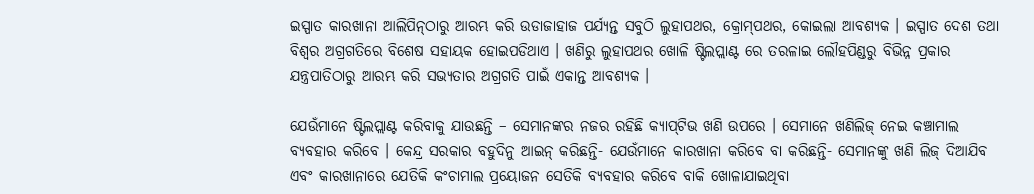ଇସ୍ପାତ କାରଖାନା ଆଲିପିନ୍‌ଠାରୁ ଆରମ୍ଭ କରି ଉଡାଜାହାଜ ପର୍ଯ୍ୟନ୍ତ ସବୁଠି ଲୁହାପଥର, କ୍ରୋମ୍‌ପଥର, କୋଇଲା ଆବଶ୍ୟକ । ଇସ୍ପାତ ଦେଶ ତଥା ବିଶ୍ୱର ଅଗ୍ରଗତିରେ ବିଶେଷ ସହାୟକ ହୋଇପଡିଥାଏ । ଖଣିରୁ ଲୁହାପଥର ଖୋଳି ଷ୍ଟିଲପ୍ଲାଣ୍ଟ ରେ ତରଳାଇ ଲୌହପିଣ୍ଡରୁ ବିଭିନ୍ନ ପ୍ରକାର ଯନ୍ତ୍ରପାତିଠାରୁ ଆରମ୍ଭ କରି ସଭ୍ୟତାର ଅଗ୍ରଗତି ପାଇଁ ଏକାନ୍ତ ଆବଶ୍ୟକ ।

ଯେଉଁମାନେ ଷ୍ଟିଲପ୍ଲାଣ୍ଟ କରିବାକୁ ଯାଉଛନ୍ତି – ସେମାନଙ୍କର ନଜର ରହିଛି କ୍ୟାପ୍‌ଟିଭ ଖଣି ଉପରେ । ସେମାନେ ଖଣିଲିଜ୍ ନେଇ କଞ୍ଚାମାଲ ବ୍ୟବହାର କରିବେ । କେନ୍ଦ୍ର ସରକାର ବହୁଦିନୁ ଆଇନ୍ କରିଛନ୍ତି- ଯେଉଁମାନେ କାରଖାନା କରିବେ ବା କରିଛନ୍ତି- ସେମାନଙ୍କୁ ଖଣି ଲିଜ୍ ଦିଆଯିବ ଏବଂ କାରଖାନାରେ ଯେତିକି କଂଚାମାଲ ପ୍ରୟୋଜନ ସେତିକି ବ୍ୟବହାର କରିବେ ବାକି ଖୋଳାଯାଇଥିବା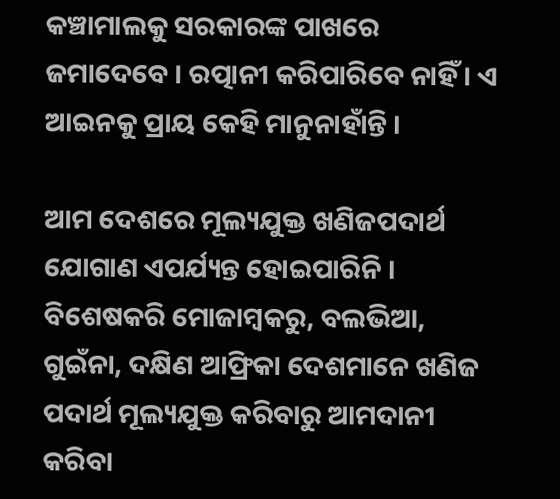କଞ୍ଚାମାଲକୁ ସରକାରଙ୍କ ପାଖରେ ଜମାଦେବେ । ରତ୍ପାନୀ କରିପାରିବେ ନାହିଁ । ଏ ଆଇନକୁ ପ୍ରାୟ କେହି ମାନୁନାହାଁନ୍ତି ।

ଆମ ଦେଶରେ ମୂଲ୍ୟଯୁକ୍ତ ଖଣିଜପଦାର୍ଥ ଯୋଗାଣ ଏପର୍ଯ୍ୟନ୍ତ ହୋଇପାରିନି । ବିଶେଷକରି ମୋଜାମ୍ବକରୁ, ବଲଭିଆ, ଗୁଇଁନା, ଦକ୍ଷିଣ ଆଫ୍ରିକା ଦେଶମାନେ ଖଣିଜ ପଦାର୍ଥ ମୂଲ୍ୟଯୁକ୍ତ କରିବାରୁ ଆମଦାନୀ କରିବା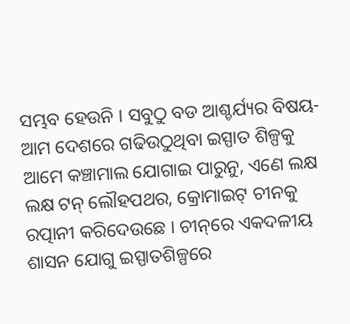ସମ୍ଭବ ହେଉନି । ସବୁଠୁ ବଡ ଆଶ୍ଚର୍ଯ୍ୟର ବିଷୟ- ଆମ ଦେଶରେ ଗଢିଉଠୁଥିବା ଇସ୍ପାତ ଶିଳ୍ପକୁ ଆମେ କଞ୍ଚାମାଲ ଯୋଗାଇ ପାରୁନୁ, ଏଣେ ଲକ୍ଷ ଲକ୍ଷ ଟନ୍ ଲୌହପଥର, କ୍ରୋମାଇଟ୍ ଚୀନକୁ ରତ୍ପାନୀ କରିଦେଉଛେ । ଚୀନ୍‌ରେ ଏକଦଳୀୟ ଶାସନ ଯୋଗୁ ଇସ୍ପାତଶିଳ୍ପରେ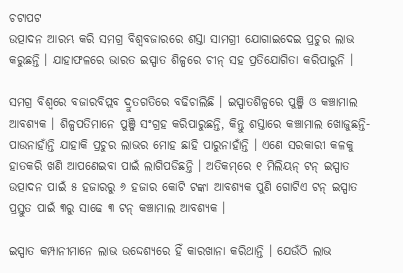ଚଟାପଟ
ଉତ୍ପାଦନ ଆରମ୍ଭ କରି ସମଗ୍ର ବିଶ୍ୱବଜାରରେ ଶସ୍ତା ସାମଗ୍ରୀ ଯୋଗାଇଦେଇ ପ୍ରଚୁର ଲାଭ କରୁଛନ୍ତି । ଯାହାଫଳରେ ଭାରତ ଇସ୍ପାତ ଶିଳ୍ପରେ ଚୀନ୍ ସହ ପ୍ରତିଯୋଗିତା କରିପାରୁନି ।

ସମଗ୍ର ବିଶ୍ୱରେ ବଜାରବିପ୍ଲବ ଦ୍ରୁତଗତିରେ ବଢିଚାଲିଛି । ଇସ୍ପାତଶିଳ୍ପରେ ପୁଞ୍ଜି ଓ କଞ୍ଚାମାଲ ଆବଶ୍ୟକ । ଶିଳ୍ପପତିମାନେ ପୁଞ୍ଜି ସଂଗ୍ରହ କରିପାରୁଛନ୍ତି, କିନ୍ତୁ ଶସ୍ତାରେ କଞ୍ଚାମାଲ ଖୋଜୁଛନ୍ତି- ପାଉନାହାଁନ୍ତି ଯାହାକି ପ୍ରଚୁର ଲାଭର ମୋହ ଛାହି ପାରୁନାହାଁନ୍ତି । ଏଣେ ସରକାରୀ କଳକୁ ହାତକରି ଖଣି ଆପଣେଇବା ପାଇଁ ଲାଗିପଡିଛନ୍ତି । ଅତିକମ୍‌ରେ ୧ ମିଲିୟନ୍ ଟନ୍ ଇସ୍ପାତ ଉତ୍ପାଦନ ପାଇଁ ୫ ହଜାରରୁ ୬ ହଜାର କୋଟି ଟଙ୍କା ଆବଶ୍ୟକ ପୁଣି ଗୋଟିଏ ଟନ୍‌ ଇସ୍ପାତ ପ୍ରସ୍ତୁତ ପାଇଁ ୩ରୁ ସାଢେ ୩ ଟନ୍ କଞ୍ଚାମାଲ ଆବଶ୍ୟକ ।

ଇସ୍ପାତ କମ୍ପାନୀମାନେ ଲାଭ ଉଦ୍ଦେଶ୍ୟରେ ହିଁ କାରଖାନା କରିଥାନ୍ତି । ଯେଉଁଠି ଲାଭ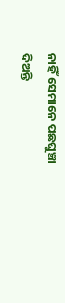ନାହିଁ ସେମାନେ ପଛଘୁଞ୍ଚା ଦିଅନ୍ତି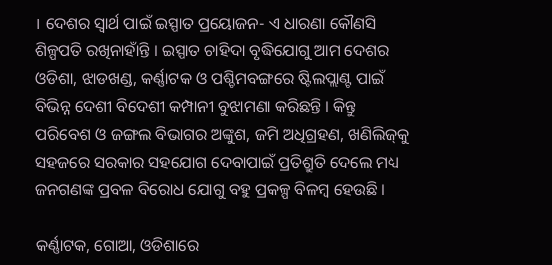। ଦେଶର ସ୍ୱାର୍ଥ ପାଇଁ ଇସ୍ପାତ ପ୍ରୟୋଜନ- ଏ ଧାରଣା କୌଣସି ଶିଳ୍ପପତି ରଖିନାହାଁନ୍ତି । ଇସ୍ପାତ ଚାହିଦା ବୃଦ୍ଧିଯୋଗୁ ଆମ ଦେଶର ଓଡିଶା, ଝାଡଖଣ୍ଡ, କର୍ଣ୍ଣାଟକ ଓ ପଶ୍ଚିମବଙ୍ଗରେ ଷ୍ଟିଲପ୍ଲାଣ୍ଟ ପାଇଁ ବିଭିନ୍ନ ଦେଶୀ ବିଦେଶୀ କମ୍ପାନୀ ବୁଝାମଣା କରିଛନ୍ତି । କିନ୍ତୁ ପରିବେଶ ଓ ଜଙ୍ଗଲ ବିଭାଗର ଅଙ୍କୁଶ, ଜମି ଅଧିଗ୍ରହଣ, ଖଣିଲିଜ୍‌କୁ ସହଜରେ ସରକାର ସହଯୋଗ ଦେବାପାଇଁ ପ୍ରତିଶ୍ରୁତି ଦେଲେ ମଧ୍ୟ ଜନଗଣଙ୍କ ପ୍ରବଳ ବିରୋଧ ଯୋଗୁ ବହୁ ପ୍ରକଳ୍ପ ବିଳମ୍ବ ହେଉଛି ।

କର୍ଣ୍ଣାଟକ, ଗୋଆ, ଓଡିଶାରେ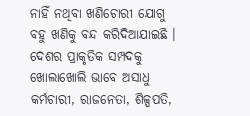ନାହିଁ ନଥିବା ଖଣିଚୋରୀ ଯୋଗୁ ବହୁ ଖଣିକୁ ବନ୍ଦ କରିଦିଆଯାଇଛି । ଦେଶର ପ୍ରାକୃତିକ ସମ୍ପଦକୁ ଖୋଲାଖୋଲି ଭାବେ ଅସାଧୁ କର୍ମଚାରୀ, ରାଜନେତା, ଶିଳ୍ପପତି,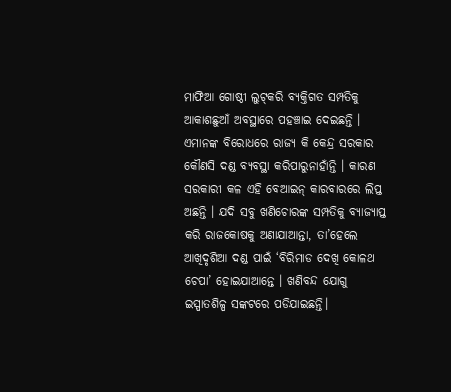ମାଫିଆ ଗୋଷ୍ଠୀ ଲୁଟ୍‌କରି ବ୍ୟକ୍ତିଗତ ସମ୍ପତିକୁ
ଆକାଶଛୁଆଁ ଅବସ୍ଥାରେ ପହଞ୍ଚାଇ ଦେଇଛନ୍ତି । ଏମାନଙ୍କ ବିରୋଧରେ ରାଜ୍ୟ କି କେନ୍ଦ୍ର ସରକାର କୌଣସି ଦଣ୍ଡ ବ୍ୟବସ୍ଥା କରିପାରୁନାହାଁନ୍ତି । କାରଣ ସରକାରୀ କଳ ଏହି ବେଆଇନ୍ କାରବାରରେ ଲିପ୍ତ ଅଛନ୍ତି । ଯଦି ସବୁ ଖଣିଚୋରଙ୍କ ସମ୍ପତିକୁ ବ୍ୟାଜ୍ୟାପ୍ତ କରି ରାଜକୋଷକୁ ଅଣାଯାଆନ୍ତା, ତା’ହେଲେ ଆଖିଦୃଶିଆ ଦଣ୍ଡ ପାଇଁ ‘ବିରିମାଡ ଦେଖି କୋଳଥ ଚେପା’ ହୋଇଯାଆନ୍ତେ । ଖଣିବନ୍ଦ ଯୋଗୁ ଇସ୍ପାତଶିଳ୍ପ ସଙ୍କଟରେ ପଡିଯାଇଛନ୍ତି।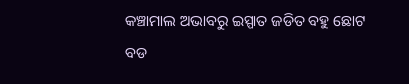କଞ୍ଚାମାଲ ଅଭାବରୁ ଇସ୍ପାତ ଜଡିତ ବହୁ ଛୋଟ ବଡ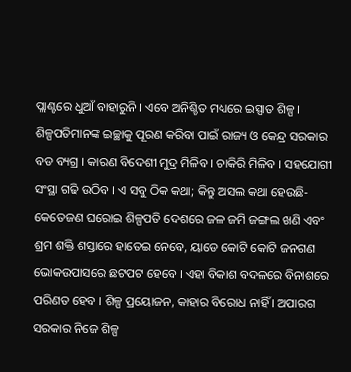ପ୍ଲାଣ୍ଟରେ ଧୁଆଁ ବାହାରୁନି । ଏବେ ଅନିଶ୍ଚିତ ମଧ୍ୟରେ ଇସ୍ପାତ ଶିଳ୍ପ । ଶିଳ୍ପପତିମାନଙ୍କ ଇଚ୍ଛାକୁ ପୂରଣ କରିବା ପାଇଁ ରାଜ୍ୟ ଓ କେନ୍ଦ୍ର ସରକାର ବଡ ବ୍ୟଗ୍ର । କାରଣ ବିଦେଶୀ ମୁଦ୍ର ମିଳିବ । ଚାକିରି ମିଳିବ । ସହଯୋଗୀ ସଂସ୍ଥା ଗଢି ଉଠିବ । ଏ ସବୁ ଠିକ କଥା; କିନ୍ତୁ ଅସଲ କଥା ହେଉଛି- କେତେଜଣ ଘରୋଇ ଶିଳ୍ପପତି ଦେଶରେ ଜଳ ଜମି ଜଙ୍ଗଲ ଖଣି ଏବଂ ଶ୍ରମ ଶକ୍ତି ଶସ୍ତାରେ ହାତେଇ ନେବେ, ୟାଡେ କୋଟି କୋଟି ଜନଗଣ ଭୋକଉପାସରେ ଛଟପଟ ହେବେ । ଏହା ବିକାଶ ବଦଳରେ ବିନାଶରେ ପରିଣତ ହେବ । ଶିଳ୍ପ ପ୍ରୟୋଜନ, କାହାର ବିରୋଧ ନାହିଁ । ଅପାରଗ ସରକାର ନିଜେ ଶିଳ୍ପ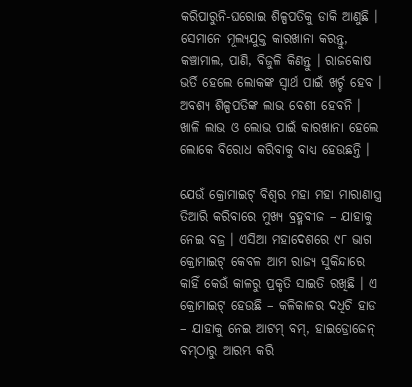କରିପାରୁନି-ଘରୋଇ ଶିଳ୍ପପତିକୁ ଡାକି ଆଣୁଛି । ସେମାନେ ମୂଲ୍ୟଯୁକ୍ତ କାରଖାନା କରନ୍ତୁ, କଞ୍ଚାମାଲ, ପାଣି, ବିଜୁଳି କିଣନ୍ତୁ । ରାଜକୋଷ ଭର୍ତି ହେଲେ ଲୋକଙ୍କ ସ୍ୱାର୍ଥ ପାଇଁ ଖର୍ଚ୍ଚ ହେବ । ଅବଶ୍ୟ ଶିଳ୍ପପତିଙ୍କ ଲାଭ ବେଶୀ ହେବନି । ଖାଳି ଲାଭ ଓ ଲୋଭ ପାଇଁ କାରଖାନା ହେଲେ ଲୋକେ ବିରୋଧ କରିବାକୁ ବାଧ୍ୟ ହେଉଛନ୍ତି ।

ଯେଉଁ କ୍ରୋମାଇଟ୍ ବିଶ୍ୱର ମହା ମହା ମାରାଣାସ୍ତ୍ର ତିଆରି କରିବାରେ ମୁଖ୍ୟ ବ୍ରହ୍ମବୀଜ – ଯାହାକୁ ନେଇ ବଜ୍ର । ଏସିଆ ମହାଦେଶରେ ୯୮ ଭାଗ କ୍ରୋମାଇଟ୍ କେବଳ ଆମ ରାଜ୍ୟ ସୁକିନ୍ଦାରେ କାହିଁ କେଉଁ କାଳରୁ ପ୍ରକୃତି ସାଇତି ରଖିଛି । ଏ କ୍ରୋମାଇଟ୍ ହେଉଛି – କଳିକାଳର ଦଧିଚି ହାଡ – ଯାହାକୁ ନେଇ ଆଟମ୍ ବମ୍‌, ହାଇଡ୍ରୋଜେନ୍ ବମ୍‌ଠାରୁ ଆରମ୍ଭ କରି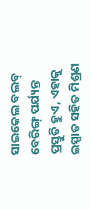ସାଇକେଲ ବଲବ୍ ବେରିଙ୍ଗ୍ ପର୍ଯ୍ୟନ୍ତ ପ୍ରସ୍ତୁତି ହୁଏ, ଏହାକୁ ଇସ୍ପାତ ସହିତ ମିଶ୍ରଣ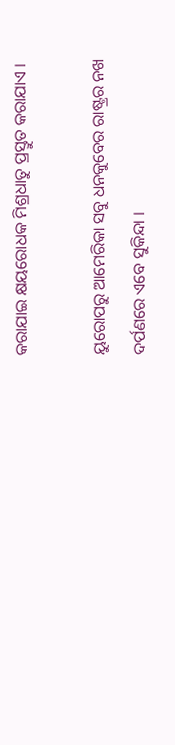କରାଯାଇ କ୍ଷୟରୋଧକ ମିଶ୍ରଧାତୁ ପ୍ରସ୍ତୁତ କରାଯାଏ ।

ୟୁରୋପରୁ ଆମେରିକା ସବୁ ଧନକୁବେର ରାଷ୍ଟ୍ରର ନଖ ଦର୍ପଣରେ ଏବେ ସୁକିନ୍ଦା ।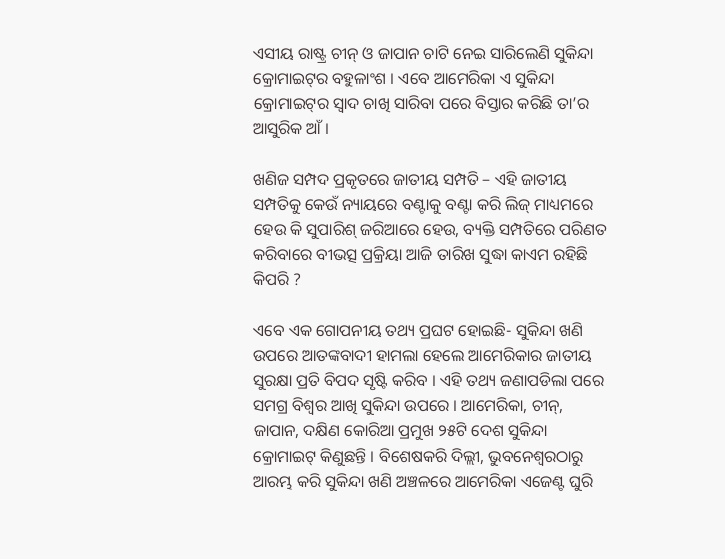ଏସୀୟ ରାଷ୍ଟ୍ର ଚୀନ୍ ଓ ଜାପାନ ଚାଟି ନେଇ ସାରିଲେଣି ସୁକିନ୍ଦା କ୍ରୋମାଇଟ୍‌ର ବହୁଳାଂଶ । ଏବେ ଆମେରିକା ଏ ସୁକିନ୍ଦା କ୍ରୋମାଇଟ୍‌ର ସ୍ୱାଦ ଚାଖି ସାରିବା ପରେ ବିସ୍ତାର କରିଛି ତା’ର ଆସୁରିକ ଆଁ ।

ଖଣିଜ ସମ୍ପଦ ପ୍ରକୃତରେ ଜାତୀୟ ସମ୍ପତି – ଏହି ଜାତୀୟ ସମ୍ପତିକୁ କେଉଁ ନ୍ୟାୟରେ ବଣ୍ଟାକୁ ବଣ୍ଟା କରି ଲିଜ୍ ମାଧ୍ୟମରେ ହେଉ କି ସୁପାରିଶ୍ ଜରିଆରେ ହେଉ, ବ୍ୟକ୍ତି ସମ୍ପତିରେ ପରିଣତ କରିବାରେ ବୀଭତ୍ସ ପ୍ରକ୍ରିୟା ଆଜି ତାରିଖ ସୁଦ୍ଧା କାଏମ ରହିଛି କିପରି ?

ଏବେ ଏକ ଗୋପନୀୟ ତଥ୍ୟ ପ୍ରଘଟ ହୋଇଛି- ସୁକିନ୍ଦା ଖଣି ଉପରେ ଆତଙ୍କବାଦୀ ହାମଲା ହେଲେ ଆମେରିକାର ଜାତୀୟ ସୁରକ୍ଷା ପ୍ରତି ବିପଦ ସୃଷ୍ଟି କରିବ । ଏହି ତଥ୍ୟ ଜଣାପଡିଲା ପରେ ସମଗ୍ର ବିଶ୍ୱର ଆଖି ସୁକିନ୍ଦା ଉପରେ । ଆମେରିକା, ଚୀନ୍‌, ଜାପାନ, ଦକ୍ଷିଣ କୋରିଆ ପ୍ରମୁଖ ୨୫ଟି ଦେଶ ସୁକିନ୍ଦା କ୍ରୋମାଇଟ୍ କିଣୁଛନ୍ତି । ବିଶେଷକରି ଦିଲ୍ଲୀ, ଭୁବନେଶ୍ୱରଠାରୁ ଆରମ୍ଭ କରି ସୁକିନ୍ଦା ଖଣି ଅଞ୍ଚଳରେ ଆମେରିକା ଏଜେଣ୍ଟ ଘୁରି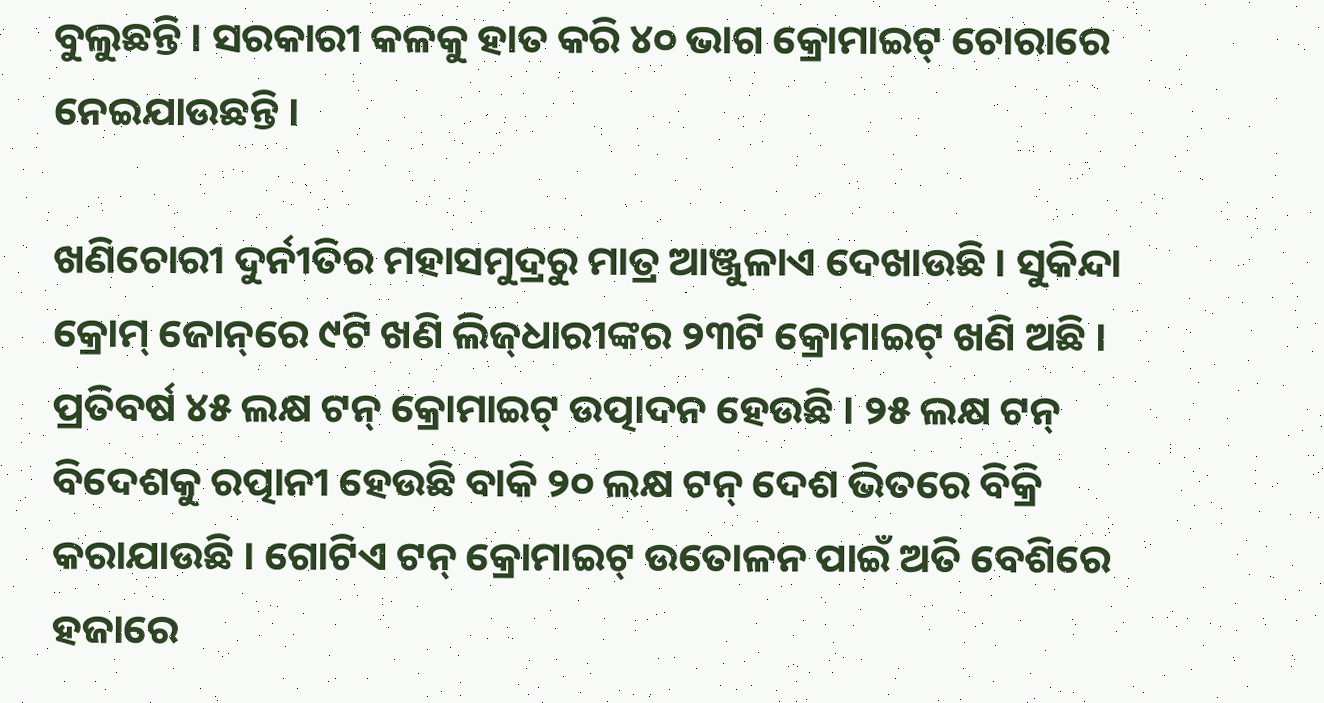ବୁଲୁଛନ୍ତି । ସରକାରୀ କଳକୁ ହାତ କରି ୪୦ ଭାଗ କ୍ରୋମାଇଟ୍ ଚୋରାରେ ନେଇଯାଉଛନ୍ତି ।

ଖଣିଚୋରୀ ଦୁର୍ନୀତିର ମହାସମୁଦ୍ରରୁ ମାତ୍ର ଆଞ୍ଜୁଳାଏ ଦେଖାଉଛି । ସୁକିନ୍ଦା କ୍ରୋମ୍ ଜୋନ୍‌ରେ ୯ଟି ଖଣି ଲିଜ୍‌ଧାରୀଙ୍କର ୨୩ଟି କ୍ରୋମାଇଟ୍ ଖଣି ଅଛି । ପ୍ରତିବର୍ଷ ୪୫ ଲକ୍ଷ ଟନ୍ କ୍ରୋମାଇଟ୍ ଉତ୍ପାଦନ ହେଉଛି । ୨୫ ଲକ୍ଷ ଟନ୍ ବିଦେଶକୁ ରତ୍ପାନୀ ହେଉଛି ବାକି ୨୦ ଲକ୍ଷ ଟନ୍ ଦେଶ ଭିତରେ ବିକ୍ରି କରାଯାଉଛି । ଗୋଟିଏ ଟନ୍‌ କ୍ରୋମାଇଟ୍ ଉତୋଳନ ପାଇଁ ଅତି ବେଶିରେ ହଜାରେ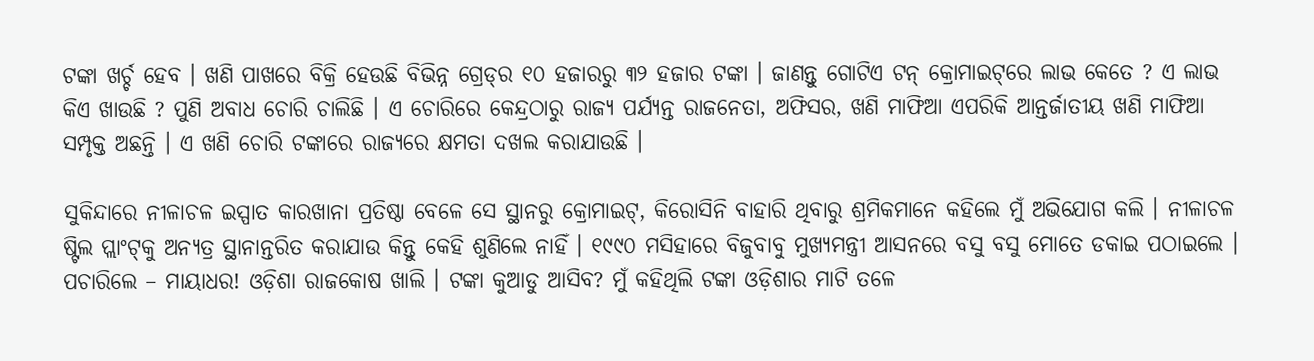ଟଙ୍କା ଖର୍ଚ୍ଚ ହେବ । ଖଣି ପାଖରେ ବିକ୍ରି ହେଉଛି ବିଭିନ୍ନ ଗ୍ରେଡ୍‌ର ୧୦ ହଜାରରୁ ୩୨ ହଜାର ଟଙ୍କା । ଜାଣନ୍ତୁ ଗୋଟିଏ ଟନ୍ କ୍ରୋମାଇଟ୍‌ରେ ଲାଭ କେତେ ? ଏ ଲାଭ କିଏ ଖାଉଛି ? ପୁଣି ଅବାଧ ଚୋରି ଚାଲିଛି । ଏ ଚୋରିରେ କେନ୍ଦ୍ରଠାରୁ ରାଜ୍ୟ ପର୍ଯ୍ୟନ୍ତ ରାଜନେତା, ଅଫିସର, ଖଣି ମାଫିଆ ଏପରିକି ଆନ୍ତର୍ଜାତୀୟ ଖଣି ମାଫିଆ ସମ୍ପୃକ୍ତ ଅଛନ୍ତି । ଏ ଖଣି ଚୋରି ଟଙ୍କାରେ ରାଜ୍ୟରେ କ୍ଷମତା ଦଖଲ କରାଯାଉଛି ।

ସୁକିନ୍ଦାରେ ନୀଳାଚଳ ଇସ୍ପାତ କାରଖାନା ପ୍ରତିଷ୍ଠା ବେଳେ ସେ ସ୍ଥାନରୁ କ୍ରୋମାଇଟ୍‌, କିରୋସିନି ବାହାରି ଥିବାରୁ ଶ୍ରମିକମାନେ କହିଲେ ମୁଁ ଅଭିଯୋଗ କଲି । ନୀଳାଚଳ ଷ୍ଟିଲ ପ୍ଲାଂଟ୍‌କୁ ଅନ୍ୟତ୍ର ସ୍ଥାନାନ୍ତରିତ କରାଯାଉ କିନ୍ତୁ କେହି ଶୁଣିଲେ ନାହିଁ । ୧୯୯୦ ମସିହାରେ ବିଜୁବାବୁ ମୁଖ୍ୟମନ୍ତ୍ରୀ ଆସନରେ ବସୁ ବସୁ ମୋତେ ଡକାଇ ପଠାଇଲେ । ପଚାରିଲେ – ମାୟାଧର! ଓଡ଼ିଶା ରାଜକୋଷ ଖାଲି । ଟଙ୍କା କୁଆଡୁ ଆସିବ? ମୁଁ କହିଥିଲି ଟଙ୍କା ଓଡ଼ିଶାର ମାଟି ତଳେ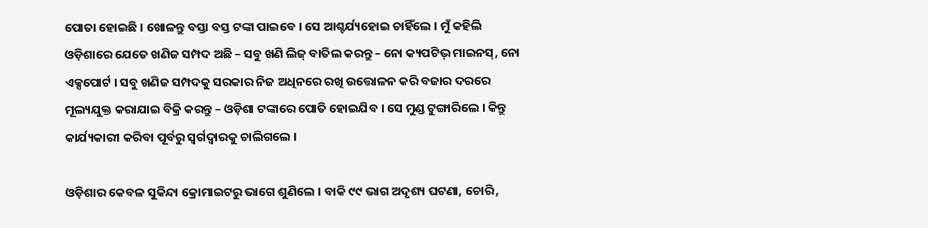ପୋତା ହୋଇଛି । ଖୋଳନ୍ତୁ ବସ୍ତା ବସ୍ତ ଟଙ୍କା ପାଇବେ । ସେ ଆଶ୍ଚର୍ଯ୍ୟହୋଇ ଚାହିଁଲେ । ମୁଁ କହିଲି ଓଡ଼ିଶାରେ ଯେତେ ଖଣିଜ ସମ୍ପଦ ଅଛି – ସବୁ ଖଣି ଲିଜ୍ ବାତିଲ କରନ୍ତୁ – ନୋ କ୍ୟପଟିଭ୍ ମାଇନସ୍‌, ନୋ ଏକ୍ସପୋର୍ଟ । ସବୁ ଖଣିଜ ସମ୍ପଦକୁ ସରକାର ନିଜ ଅଧିନରେ ରଖି ଉତ୍ତୋଳନ କରି ବଜାର ଦରରେ ମୂଲ୍ୟଯୁକ୍ତ କରାଯାଇ ବିକ୍ରି କରନ୍ତୁ – ଓଡ଼ିଶା ଟଙ୍କାରେ ପୋତି ହୋଇଯିବ । ସେ ମୁଣ୍ଡ ଟୁଙ୍ଗାରିଲେ । କିନ୍ତୁ କାର୍ଯ୍ୟକାରୀ କରିବା ପୂର୍ବରୁ ସ୍ୱର୍ଗଦ୍ୱାରକୁ ଚାଲିଗଲେ ।

ଓଡ଼ିଶାର କେବଳ ସୁକିନ୍ଦା କ୍ରୋମାଇଟରୁ ଭାଗେ ଶୁଣିଲେ । ବାକି ୯୯ ଭାଗ ଅଦୃଶ୍ୟ ଘଟଣା, ଚୋରି,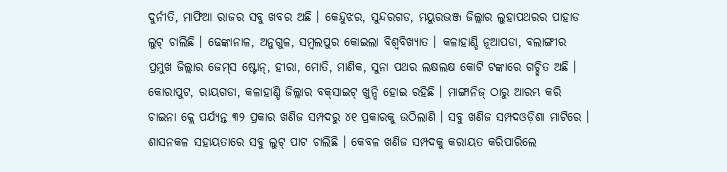ଦୁର୍ନୀତି, ମାଫିଆ ରାଜର ସବୁ ଖବର ଅଛି । କେନ୍ଦୁଝର, ସୁନ୍ଦରଗଡ, ମୟୁରଭଞ୍ଜ ଜିଲ୍ଲାର ଲୁହାପଥରର ପାହାଡ ଲୁଟ୍ ଚାଲିଛି । ଢେଙ୍କାନାଳ, ଅନୁଗୁଳ, ସମ୍ବଲପୁର କୋଇଲା ବିଶ୍ୱବିଖ୍ୟାତ । କଳାହାଣ୍ଡି ନୂଆପଡା, ବଲାଙ୍ଗୀର ପ୍ରମୁଖ ଜିଲ୍ଲାର ଜେମ୍‌ସ ଷ୍ଟୋନ୍‌, ହୀରା, ମୋତି, ମାଣିକ, ସୁନା ପଥର ଲକ୍ଷଲକ୍ଷ କୋଟି ଟଙ୍କାରେ ଗଚ୍ଛିତ ଅଛି । କୋରାପୁଟ, ରାୟଗଡା, କଳାହାଣ୍ଡି ଜିଲ୍ଲାର ବକ୍‌ସାଇଟ୍ ଖୁନ୍ଦି ହୋଇ ରହିଛି । ମାଙ୍ଗାନିଜ୍ ଠାରୁ ଆରମ୍ଭ କରି ଚାଇନା କ୍ଲେ ପର୍ଯ୍ୟନ୍ତ ୩୨ ପ୍ରକାର ଖଣିଜ ସମ୍ପଦରୁ ୪୧ ପ୍ରକାରକୁ ଉଠିଲାଣି । ସବୁ ଖଣିଜ ସମ୍ପଦଓଡ଼ିଶା ମାଟିରେ । ଶାସନକଳ ସହାୟତାରେ ସବୁ ଲୁଟ୍ ପାଟ ଚାଲିଛି । କେବଳ ଖଣିଜ ସମ୍ପଦକୁ କରାୟତ କରିପାରିଲେ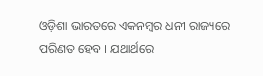ଓଡ଼ିଶା ଭାରତରେ ଏକନମ୍ବର ଧନୀ ରାଜ୍ୟରେ ପରିଣତ ହେବ । ଯଥାର୍ଥରେ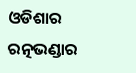ଓଡିଶାର ରତ୍ନଭଣ୍ଡାର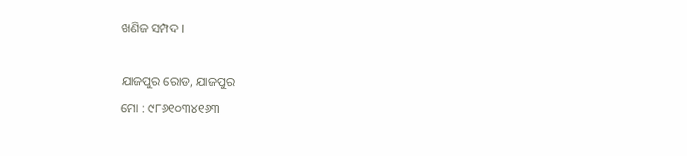ଖଣିଜ ସମ୍ପଦ ।

ଯାଜପୁର ରୋଡ, ଯାଜପୁର
ମୋ : ୯୮୬୧୦୩୪୧୬୩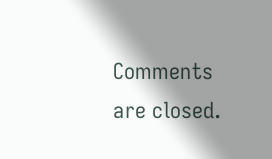Comments are closed.